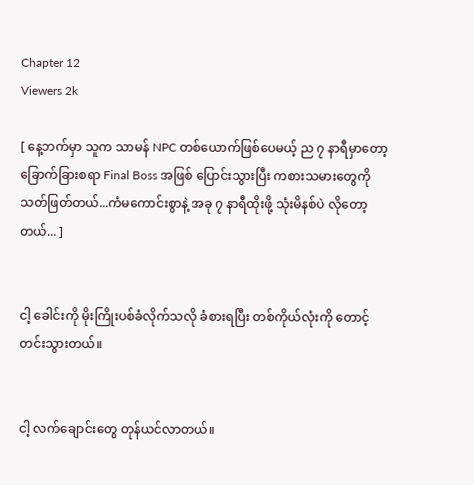Chapter 12
Viewers 2k

[ နေ့ဘက်မှာ သူက သာမန် NPC တစ်ယောက်ဖြစ်ပေမယ့် ည ၇ နာရီမှာတော့ ခြောက်ခြားစရာ Final Boss အဖြစ် ပြောင်းသွားပြီး ကစားသမားတွေကို သတ်ဖြတ်တယ်...ကံမကောင်းစွာနဲ့ အခု ၇ နာရီထိုးဖို့ သုံးမိနစ်ပဲ လိုတော့တယ်... ]


ငါ့ ခေါင်းကို မိုးကြိုးပစ်ခံလိုက်သလို ခံစားရပြီး တစ်ကိုယ်လုံးကို တောင့်တင်းသွားတယ်။


ငါ့ လက်ချောင်းတွေ တုန်ယင်လာတယ်။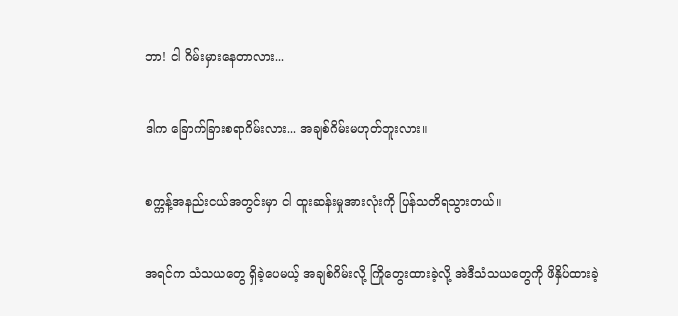ဘာ! ငါ ဂိမ်းမှားနေတာလား...


ဒါက ခြောက်ခြားစရာဂိမ်းလား... အချစ်ဂိမ်းမဟုတ်ဘူးလား။


စက္ကန့်အနည်းငယ်အတွင်းမှာ ငါ ထူးဆန်းမှုအားလုံးကို ပြန်သတိရသွားတယ်။


အရင်က သံသယတွေ ရှိခဲ့ပေမယ့် အချစ်ဂိမ်းလို့ ကြိုတွေးထားခဲ့လို့ အဲဒီသံသယတွေကို ဖိနှိပ်ထားခဲ့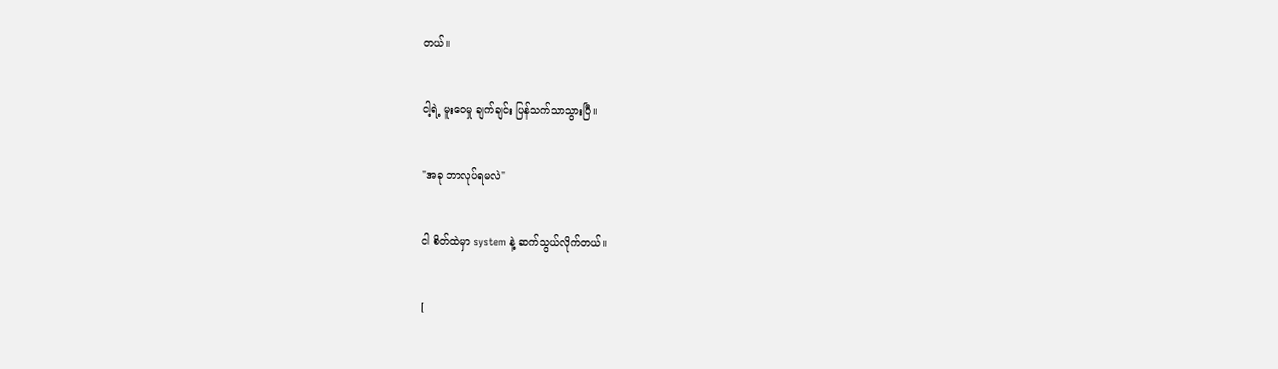တယ်။


ငါ့ရဲ့ မူးဝေမှု ချက်ချင်း ပြန်သက်သာသွားပြီ။


"အခု ဘာလုပ်ရမလဲ"


ငါ စိတ်ထဲမှာ system နဲ့ ဆက်သွယ်လိုက်တယ်။


[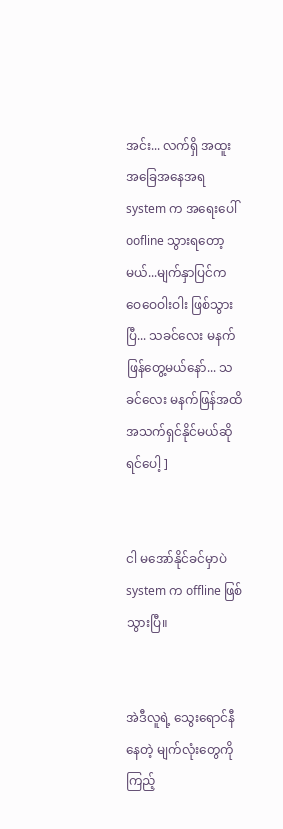အင်း... လက်ရှိ အထူးအခြေအနေအရ system က အရေးပေါ် oofline သွားရတော့မယ်...မျက်နှာပြင်က ဝေဝေဝါးဝါး ဖြစ်သွားပြီ... သခင်လေး မနက်ဖြန်တွေ့မယ်နော်... သခင်လေး မနက်ဖြန်အထိ အသက်ရှင်နိုင်မယ်ဆိုရင်ပေါ့ ]


ငါ မအော်နိုင်ခင်မှာပဲ system က offline ဖြစ်သွားပြီ။


အဲဒီလူရဲ့ သွေးရောင်နီနေတဲ့ မျက်လုံးတွေကို ကြည့်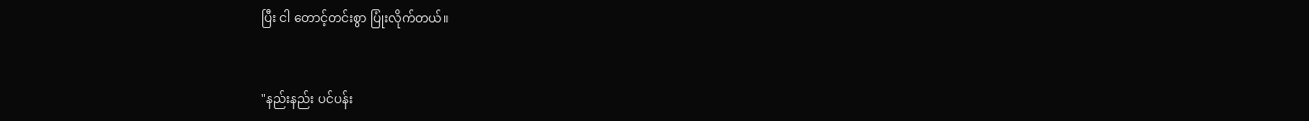ပြီး ငါ တောင့်တင်းစွာ ပြုံးလိုက်တယ်။


"နည်းနည်း ပင်ပန်း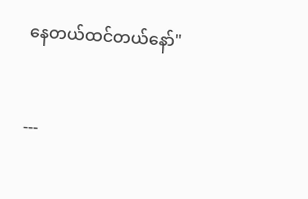နေတယ်ထင်တယ်နော်"


---